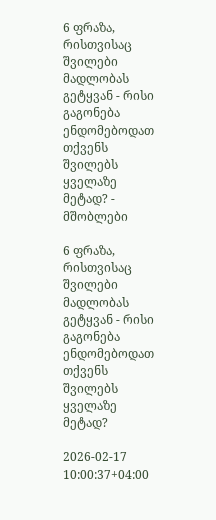6 ფრაზა, რისთვისაც შვილები მადლობას გეტყვან - რისი გაგონება ენდომებოდათ თქვენს შვილებს ყველაზე მეტად? - მშობლები

6 ფრაზა, რისთვისაც შვილები მადლობას გეტყვან - რისი გაგონება ენდომებოდათ თქვენს შვილებს ყველაზე მეტად?

2026-02-17 10:00:37+04:00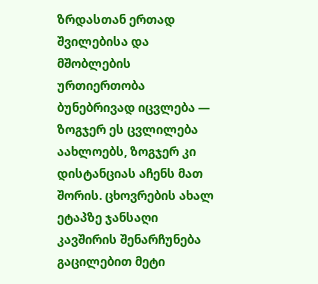ზრდასთან ერთად შვილებისა და მშობლების ურთიერთობა ბუნებრივად იცვლება — ზოგჯერ ეს ცვლილება აახლოებს, ზოგჯერ კი დისტანციას აჩენს მათ შორის. ცხოვრების ახალ ეტაპზე ჯანსაღი კავშირის შენარჩუნება გაცილებით მეტი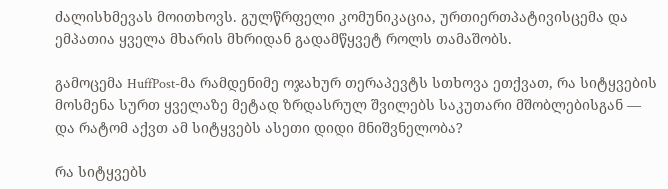ძალისხმევას მოითხოვს. გულწრფელი კომუნიკაცია, ურთიერთპატივისცემა და ემპათია ყველა მხარის მხრიდან გადამწყვეტ როლს თამაშობს.

გამოცემა HuffPost-მა რამდენიმე ოჯახურ თერაპევტს სთხოვა ეთქვათ, რა სიტყვების მოსმენა სურთ ყველაზე მეტად ზრდასრულ შვილებს საკუთარი მშობლებისგან — და რატომ აქვთ ამ სიტყვებს ასეთი დიდი მნიშვნელობა?

რა სიტყვებს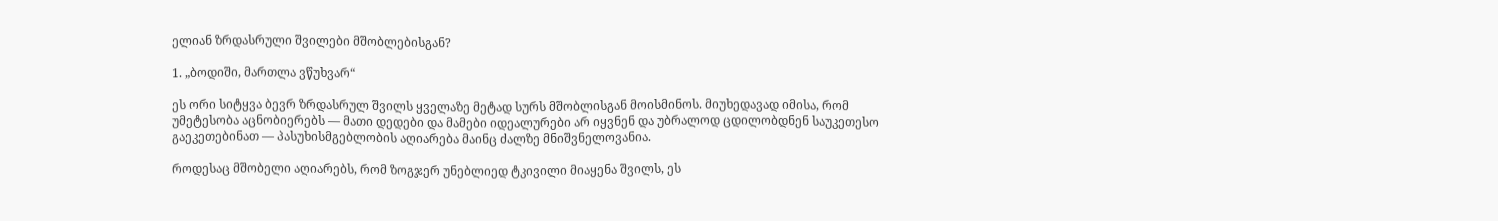ელიან ზრდასრული შვილები მშობლებისგან?

1. „ბოდიში, მართლა ვწუხვარ“

ეს ორი სიტყვა ბევრ ზრდასრულ შვილს ყველაზე მეტად სურს მშობლისგან მოისმინოს. მიუხედავად იმისა, რომ უმეტესობა აცნობიერებს — მათი დედები და მამები იდეალურები არ იყვნენ და უბრალოდ ცდილობდნენ საუკეთესო გაეკეთებინათ — პასუხისმგებლობის აღიარება მაინც ძალზე მნიშვნელოვანია.

როდესაც მშობელი აღიარებს, რომ ზოგჯერ უნებლიედ ტკივილი მიაყენა შვილს, ეს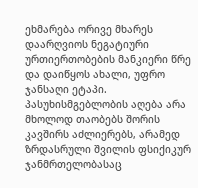ეხმარება ორივე მხარეს დაარღვიოს ნეგატიური ურთიერთობების მანკიერი წრე და დაიწყოს ახალი, უფრო ჯანსაღი ეტაპი. პასუხისმგებლობის აღება არა მხოლოდ თაობებს შორის კავშირს აძლიერებს, არამედ ზრდასრული შვილის ფსიქიკურ ჯანმრთელობასაც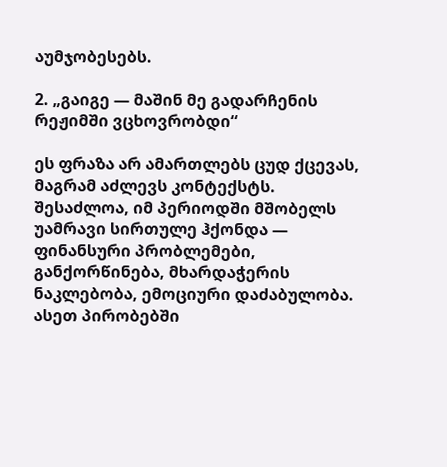აუმჯობესებს.

2. „გაიგე — მაშინ მე გადარჩენის რეჟიმში ვცხოვრობდი“

ეს ფრაზა არ ამართლებს ცუდ ქცევას, მაგრამ აძლევს კონტექსტს. შესაძლოა, იმ პერიოდში მშობელს უამრავი სირთულე ჰქონდა — ფინანსური პრობლემები, განქორწინება, მხარდაჭერის ნაკლებობა, ემოციური დაძაბულობა. ასეთ პირობებში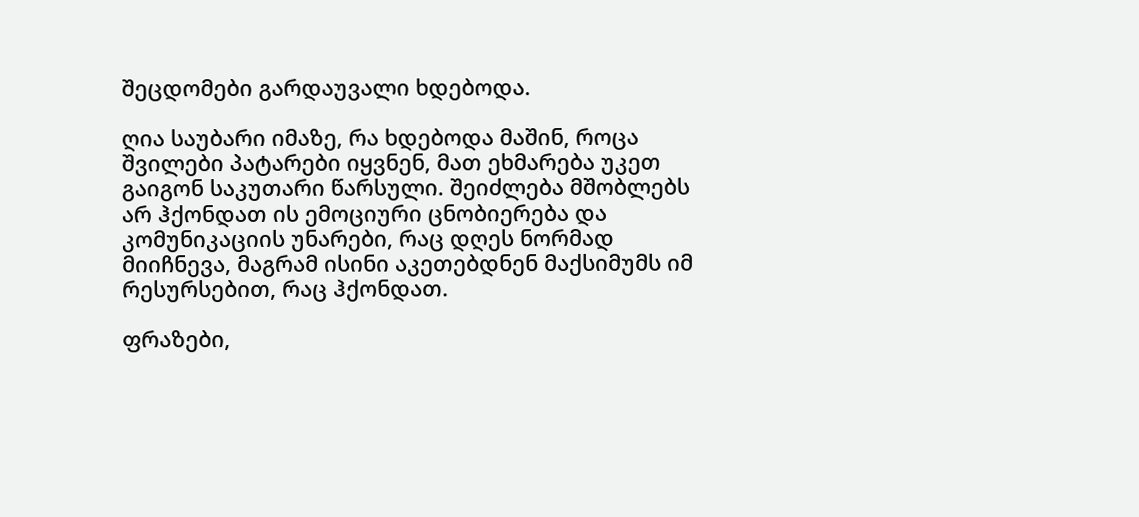შეცდომები გარდაუვალი ხდებოდა.

ღია საუბარი იმაზე, რა ხდებოდა მაშინ, როცა შვილები პატარები იყვნენ, მათ ეხმარება უკეთ გაიგონ საკუთარი წარსული. შეიძლება მშობლებს არ ჰქონდათ ის ემოციური ცნობიერება და კომუნიკაციის უნარები, რაც დღეს ნორმად მიიჩნევა, მაგრამ ისინი აკეთებდნენ მაქსიმუმს იმ რესურსებით, რაც ჰქონდათ.

ფრაზები,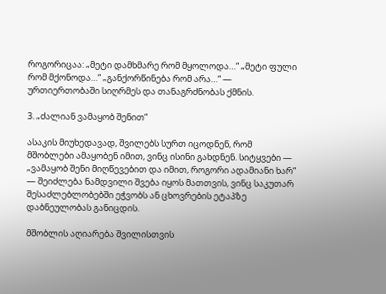როგორიცაა: „მეტი დამხმარე რომ მყოლოდა…“ „მეტი ფული რომ მქონოდა…“ „განქორწინება რომ არა…“ — ურთიერთობაში სიღრმეს და თანაგრძნობას ქმნის.

3. „ძალიან ვამაყობ შენით“

ასაკის მიუხედავად, შვილებს სურთ იცოდნენ, რომ მშობლები ამაყობენ იმით, ვინც ისინი გახდნენ. სიტყვები — „ვამაყობ შენი მიღწევებით და იმით, როგორი ადამიანი ხარ“ — შეიძლება ნამდვილი შვება იყოს მათთვის, ვინც საკუთარ შესაძლებლობებში ეჭვობს ან ცხოვრების ეტაპზე დაბნეულობას განიცდის.

მშობლის აღიარება შვილისთვის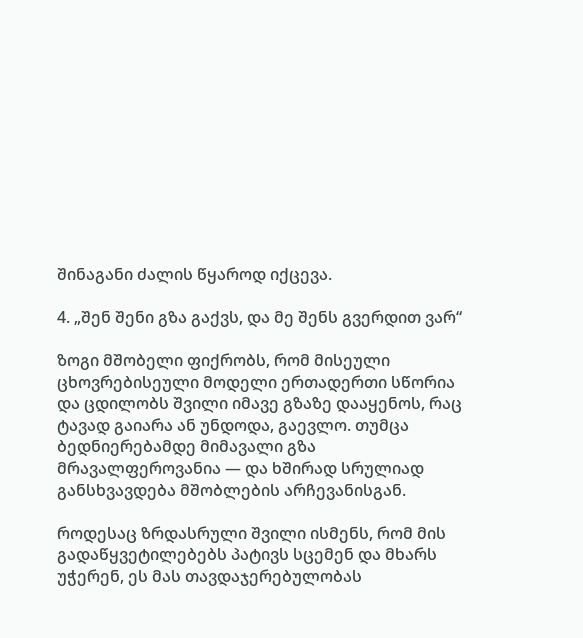შინაგანი ძალის წყაროდ იქცევა.

4. „შენ შენი გზა გაქვს, და მე შენს გვერდით ვარ“

ზოგი მშობელი ფიქრობს, რომ მისეული ცხოვრებისეული მოდელი ერთადერთი სწორია და ცდილობს შვილი იმავე გზაზე დააყენოს, რაც ტავად გაიარა ან უნდოდა, გაევლო. თუმცა ბედნიერებამდე მიმავალი გზა მრავალფეროვანია — და ხშირად სრულიად განსხვავდება მშობლების არჩევანისგან.

როდესაც ზრდასრული შვილი ისმენს, რომ მის გადაწყვეტილებებს პატივს სცემენ და მხარს უჭერენ, ეს მას თავდაჯერებულობას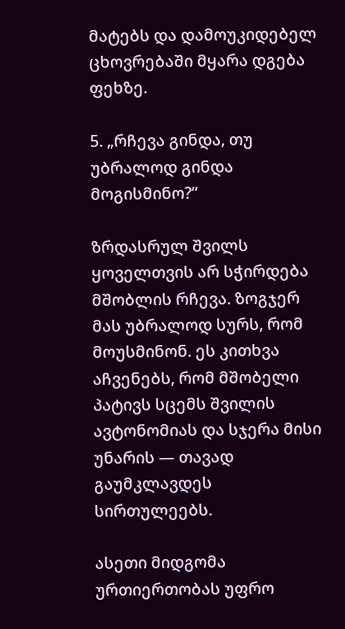მატებს და დამოუკიდებელ ცხოვრებაში მყარა დგება ფეხზე.

5. „რჩევა გინდა, თუ უბრალოდ გინდა მოგისმინო?“

ზრდასრულ შვილს ყოველთვის არ სჭირდება მშობლის რჩევა. ზოგჯერ მას უბრალოდ სურს, რომ მოუსმინონ. ეს კითხვა აჩვენებს, რომ მშობელი პატივს სცემს შვილის ავტონომიას და სჯერა მისი უნარის — თავად გაუმკლავდეს სირთულეებს.

ასეთი მიდგომა ურთიერთობას უფრო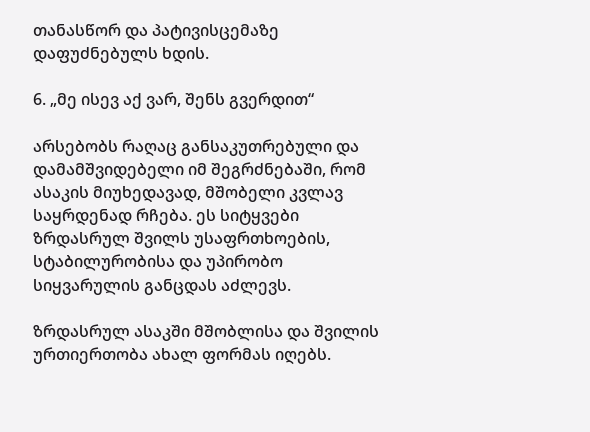თანასწორ და პატივისცემაზე დაფუძნებულს ხდის.

6. „მე ისევ აქ ვარ, შენს გვერდით“

არსებობს რაღაც განსაკუთრებული და დამამშვიდებელი იმ შეგრძნებაში, რომ ასაკის მიუხედავად, მშობელი კვლავ საყრდენად რჩება. ეს სიტყვები ზრდასრულ შვილს უსაფრთხოების, სტაბილურობისა და უპირობო სიყვარულის განცდას აძლევს.

ზრდასრულ ასაკში მშობლისა და შვილის ურთიერთობა ახალ ფორმას იღებს.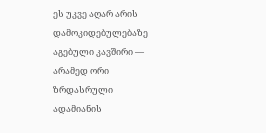ეს უკვე აღარ არის დამოკიდებულებაზე აგებული კავშირი — არამედ ორი ზრდასრული ადამიანის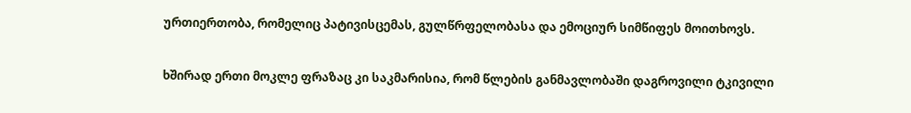ურთიერთობა, რომელიც პატივისცემას, გულწრფელობასა და ემოციურ სიმწიფეს მოითხოვს.

ხშირად ერთი მოკლე ფრაზაც კი საკმარისია, რომ წლების განმავლობაში დაგროვილი ტკივილი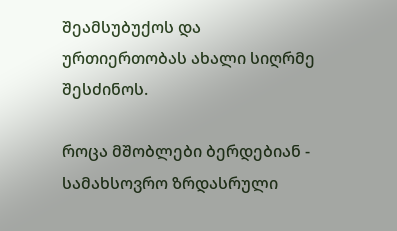შეამსუბუქოს და ურთიერთობას ახალი სიღრმე შესძინოს.

როცა მშობლები ბერდებიან - სამახსოვრო ზრდასრული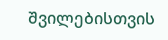შვილებისთვის